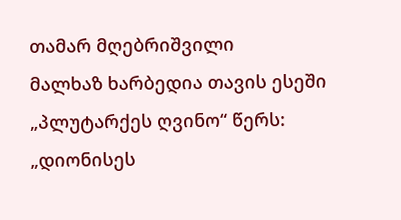თამარ მღებრიშვილი
მალხაზ ხარბედია თავის ესეში „პლუტარქეს ღვინო“ წერს: „დიონისეს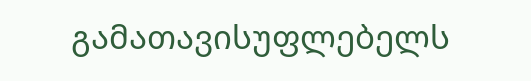გამათავისუფლებელს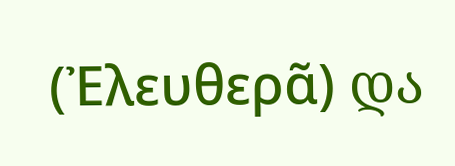(Ἐλευθερᾶ) და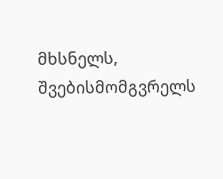მხსნელს, შვებისმომგვრელს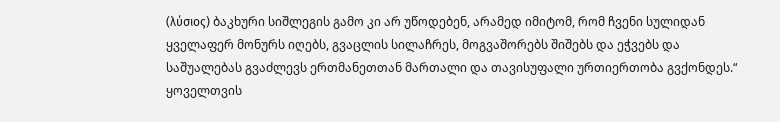(λύσιος) ბაკხური სიშლეგის გამო კი არ უწოდებენ, არამედ იმიტომ, რომ ჩვენი სულიდან ყველაფერ მონურს იღებს, გვაცლის სილაჩრეს, მოგვაშორებს შიშებს და ეჭვებს და საშუალებას გვაძლევს ერთმანეთთან მართალი და თავისუფალი ურთიერთობა გვქონდეს.“
ყოველთვის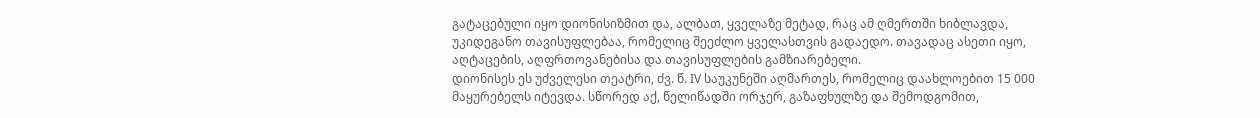გატაცებული იყო დიონისიზმით და, ალბათ, ყველაზე მეტად, რაც ამ ღმერთში ხიბლავდა, უკიდეგანო თავისუფლებაა, რომელიც შეეძლო ყველასთვის გადაედო. თავადაც ასეთი იყო, აღტაცების, აღფრთოვანებისა და თავისუფლების გამზიარებელი.
დიონისეს ეს უძველესი თეატრი, ძვ. წ. IV საუკუნეში აღმართეს, რომელიც დაახლოებით 15 000 მაყურებელს იტევდა. სწორედ აქ, წელიწადში ორჯერ, გაზაფხულზე და შემოდგომით,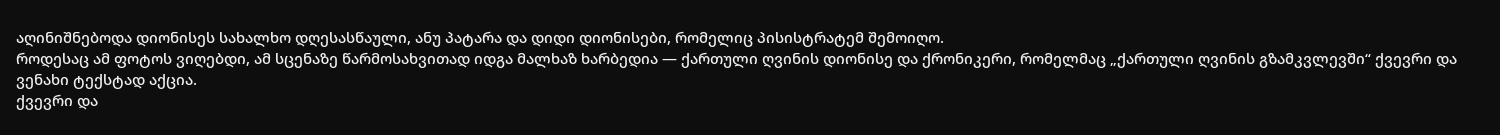აღინიშნებოდა დიონისეს სახალხო დღესასწაული, ანუ პატარა და დიდი დიონისები, რომელიც პისისტრატემ შემოიღო.
როდესაც ამ ფოტოს ვიღებდი, ამ სცენაზე წარმოსახვითად იდგა მალხაზ ხარბედია — ქართული ღვინის დიონისე და ქრონიკერი, რომელმაც „ქართული ღვინის გზამკვლევში“ ქვევრი და ვენახი ტექსტად აქცია.
ქვევრი და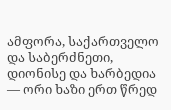ამფორა, საქართველო და საბერძნეთი, დიონისე და ხარბედია — ორი ხაზი ერთ წრედ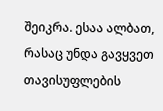შეიკრა. ესაა ალბათ, რასაც უნდა გავყვეთ თავისუფლების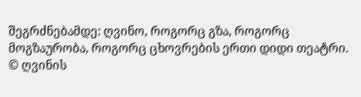შეგრძნებამდე: ღვინო, როგორც გზა, როგორც მოგზაურობა, როგორც ცხოვრების ერთი დიდი თეატრი.
© ღვინის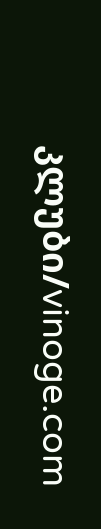კლუბი/vinoge.com